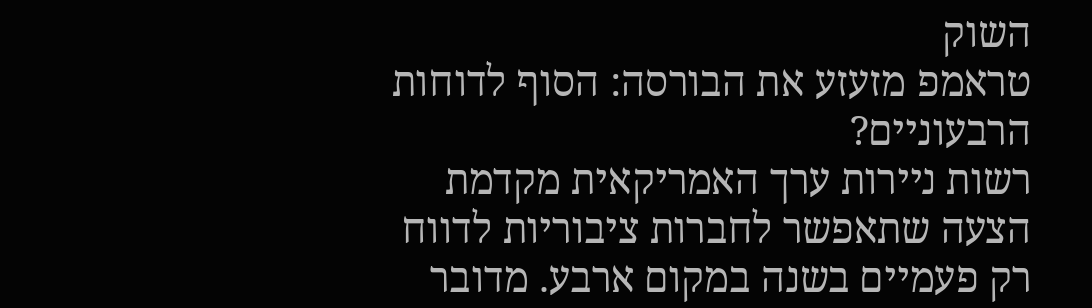השוק
טראמפ מזעזע את הבורסה: הסוף לדוחות הרבעוניים?
רשות ניירות ערך האמריקאית מקדמת הצעה שתאפשר לחברות ציבוריות לדווח רק פעמיים בשנה במקום ארבע. מדובר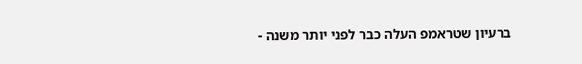ברעיון שטראמפ העלה כבר לפני יותר משנה -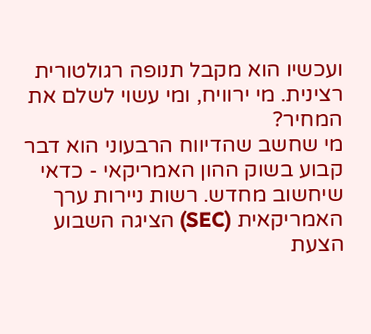ועכשיו הוא מקבל תנופה רגולטורית רצינית. מי ירוויח, ומי עשוי לשלם את המחיר?
מי שחשב שהדיווח הרבעוני הוא דבר קבוע בשוק ההון האמריקאי - כדאי שיחשוב מחדש. רשות ניירות ערך האמריקאית (SEC) הציגה השבוע הצעת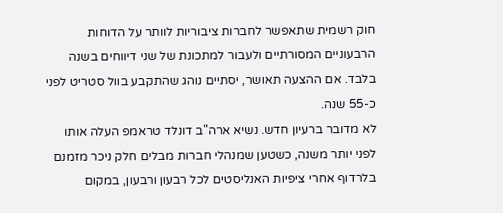חוק רשמית שתאפשר לחברות ציבוריות לוותר על הדוחות הרבעוניים המסורתיים ולעבור למתכונת של שני דיווחים בשנה בלבד. אם ההצעה תאושר, יסתיים נוהג שהתקבע בוול סטריט לפני כ-55 שנה.
לא מדובר ברעיון חדש. נשיא ארה"ב דונלד טראמפ העלה אותו לפני יותר משנה, כשטען שמנהלי חברות מבלים חלק ניכר מזמנם בלרדוף אחרי ציפיות האנליסטים לכל רבעון ורבעון, במקום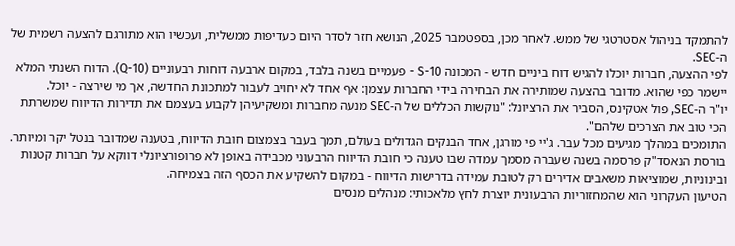להתמקד בניהול אסטרטגי של ממש. לאחר מכן, בספטמבר 2025, הנושא חזר לסדר היום כעדיפות ממשלית, ועכשיו הוא מתורגם להצעה רשמית של ה-SEC.
לפי ההצעה, חברות יוכלו להגיש דוח ביניים חדש - המכונה 10-S - פעמיים בשנה בלבד, במקום ארבעה דוחות רבעוניים (10-Q). הדוח השנתי המלא יישמר כפי שהוא. מדובר בהצעה שמותירה את הבחירה בידי החברות עצמן: אף אחד לא יחויב לעבור למתכונת החדשה, אך מי שירצה - יוכל.
יו"ר ה-SEC, פול אטקינס, הסביר את הרציונל: "נוקשות הכללים של ה-SEC מנעה מחברות ומשקיעיהן לקבוע בעצמם את תדירות הדיווח שמשרתת הכי טוב את הצרכים שלהם".
התומכים במהלך מגיעים מכל עבר. ג'יי פי מורגן, אחד הבנקים הגדולים בעולם, תמך בעבר בצמצום חובת הדיווח, בטענה שמדובר בנטל יקר ומיותר. בורסת הנאסד"ק פרסמה בשנה שעברה מסמך עמדה שבו טענה כי חובת הדיווח הרבעוני מכבידה באופן לא פרופורציונלי דווקא על חברות קטנות ובינוניות, שמוציאות משאבים אדירים רק לטובת עמידה בדרישות הדיווח - במקום להשקיע את הכסף הזה בצמיחה.
הטיעון העקרוני הוא שהמחזוריות הרבעונית יוצרת לחץ מלאכותי: מנהלים מנסים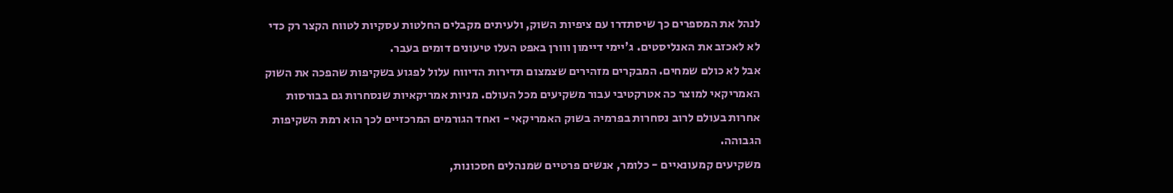לנהל את המספרים כך שיסתדרו עם ציפיות השוק, ולעיתים מקבלים החלטות עסקיות לטווח הקצר רק כדי לא לאכזב את האנליסטים. ג'יימי דיימון ווורן באפט העלו טיעונים דומים בעבר.
אבל לא כולם שמחים. המבקרים מזהירים שצמצום תדירות הדיווח עלול לפגוע בשקיפות שהפכה את השוק האמריקאי למוצר כה אטרקטיבי עבור משקיעים מכל העולם. מניות אמריקאיות שנסחרות גם בבורסות אחרות בעולם לרוב נסחרות בפרמיה בשוק האמריקאי - ואחד הגורמים המרכזיים לכך הוא רמת השקיפות הגבוהה.
משקיעים קמעונאיים - כלומר, אנשים פרטיים שמנהלים חסכונות,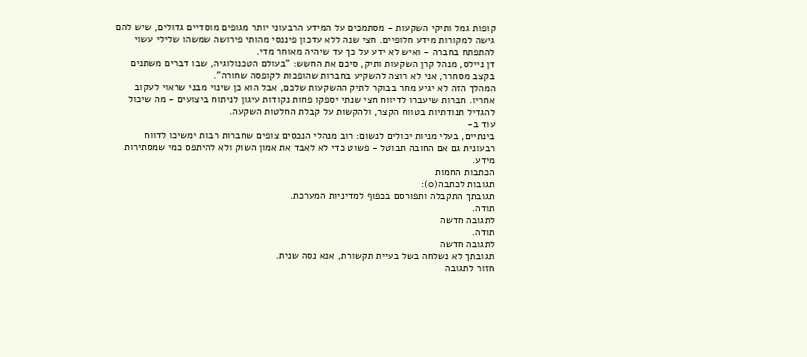קופות גמל ותיקי השקעות - מסתמכים על המידע הרבעוני יותר מגופים מוסדיים גדולים, שיש להם גישה למקורות מידע חלופיים. חצי שנה ללא עדכון פיננסי מהותי פירושה שמשהו שלילי עשוי להתפתח בחברה - ואיש לא ידע על כך עד שיהיה מאוחר מדי.
דן ניילס, מנהל קרן השקעות ותיק, סיכם את החשש: "בעולם הטכנולוגיה, שבו דברים משתנים בקצב מסחרר, אני לא רוצה להשקיע בחברות שהופכות לקופסה שחורה".
המהלך הזה לא יגיע מחר בבוקר לתיק ההשקעות שלכם, אבל הוא כן שינוי מבני שראוי לעקוב אחריו. חברות שיעברו לדיווח חצי שנתי יספקו פחות נקודות עיגון לניתוח ביצועים - מה שיכול להגדיל תנודתיות בטווח הקצר, ולהקשות על קבלת החלטות השקעה.
עוד ב-
בינתיים, בעלי מניות יכולים לנשום: רוב מנהלי הנכסים צופים שחברות רבות ימשיכו לדווח רבעונית גם אם החובה תבוטל - פשוט כדי לא לאבד את אמון השוק ולא להיתפס כמי שמסתירות מידע.
הכתבות החמות
תגובות לכתבה(0):
תגובתך התקבלה ותפורסם בכפוף למדיניות המערכת.
תודה.
לתגובה חדשה
תודה.
לתגובה חדשה
תגובתך לא נשלחה בשל בעיית תקשורת, אנא נסה שנית.
חזור לתגובה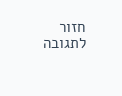חזור לתגובה